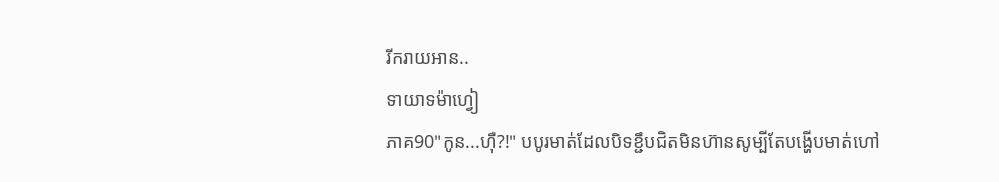រីករាយអាន..
ទាយាទម៉ាហ្វៀ
ភាគ90"កូន...ហ៊ឺ?!" បបូរមាត់ដែលបិទខ្ជឹបជិតមិនហ៊ានសូម្បីតែបង្ហើបមាត់ហៅ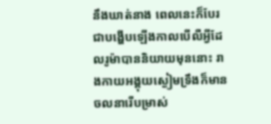នឹងឃាត់នាង ពេលនេះក៏បែរជាបង្ហើបឡើងកាលបើលឺអ្វីដែលរូម៉ាបាននិយាយមុននោះ រាងកាយអង្គុយស្ងៀមទ្រឹងក៏មានចលនារើបម្រាស់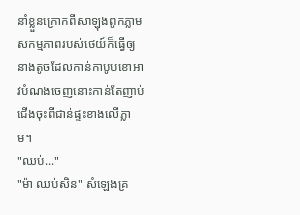នាំខ្លួនក្រោកពីសាឡុងពូកភ្លាម សកម្មភាពរបស់ថេយ៍ក៏ធ្វើឲ្យនាងតូចដែលកាន់កាបូបខោអាវបំណងចេញនោះកាន់តែញាប់ជើងចុះពីជាន់ផ្ទះខាងលើភ្លាម។
"ឈប់..."
"ម៉ា ឈប់សិន" សំឡេងគ្រ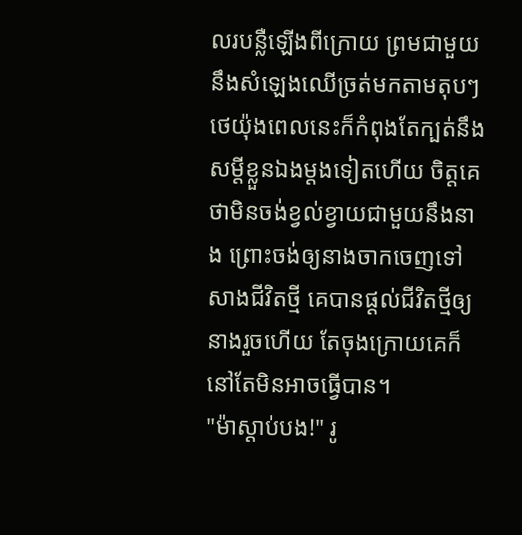លរបន្លឺឡើងពីក្រោយ ព្រមជាមួយនឹងសំឡេងឈើច្រត់មកតាមតុបៗ ថេយ៉ុងពេលនេះក៏កំពុងតែក្បត់នឹងសម្ដីខ្លួនឯងម្ដងទៀតហើយ ចិត្តគេថាមិនចង់ខ្វល់ខ្វាយជាមួយនឹងនាង ព្រោះចង់ឲ្យនាងចាកចេញទៅសាងជីវិតថ្មី គេបានផ្ដល់ជីវិតថ្មីឲ្យនាងរួចហើយ តែចុងក្រោយគេក៏នៅតែមិនអាចធ្វើបាន។
"ម៉ាស្ដាប់បង!" រូ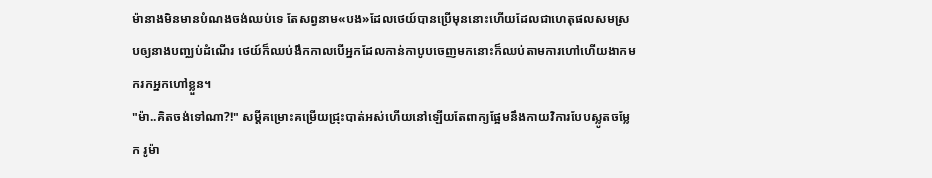ម៉ានាងមិនមានបំណងចង់ឈប់ទេ តែសព្វនាម«បង»ដែលថេយ៍បានប្រើមុននោះហើយដែលជាហេតុផលសមស្របឲ្យនាងបញ្ឈប់ដំណើរ ថេយ៍ក៏ឈប់ងឹកកាលបើអ្នកដែលកាន់កាបូបចេញមកនោះក៏ឈប់តាមការហៅហើយងាកមករកអ្នកហៅខ្លួន។
"ម៉ា..គិតចង់ទៅណា?!" សម្ដីគម្រោះគម្រើយជ្រុះបាត់អស់ហើយនៅឡើយតែពាក្យផ្អែមនឹងកាយវិការបែបស្លូតចម្លែក រូម៉ា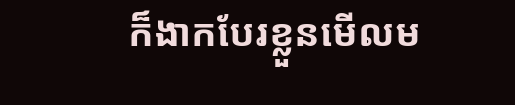ក៏ងាកបែរខ្លួនមើលម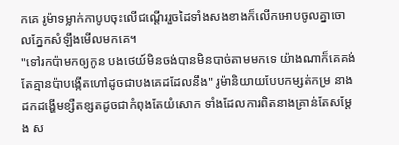កគេ រូម៉ាទម្លាក់កាបូបចុះលើជណ្ដើររួចដៃទាំងសងខាងក៏លើកអោបចូលគ្នាចោលភ្នែកសំឡឹងមើលមកគេ។
"ទៅរកប៉ាមកឲ្យកូន បងថេយ៍មិនចង់បានមិនបាច់តាមមកទេ យ៉ាងណាក៏គេគង់តែគ្មានប៉ាបង្កើតហៅដូចជាបងគេដដែលនឹង" រូម៉ានិយាយបែបកម្សត់កម្រ នាងដកដង្ហើមខ្សឺតខ្សតដូចជាកំពុងតែយំសោក ទាំងដែលការពិតនាងគ្រាន់តែសម្ដែង ស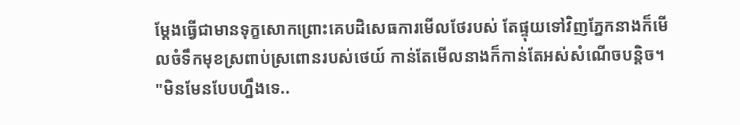ម្ដែងធ្វើជាមានទុក្ខសោកព្រោះគេបដិសេធការមើលថែរបស់ តែផ្ទុយទៅវិញភ្នែកនាងក៏មើលចំទឹកមុខស្រពាប់ស្រពោនរបស់ថេយ៍ កាន់តែមើលនាងក៏កាន់តែអស់សំណើចបន្តិច។
"មិនមែនបែបហ្នឹងទេ..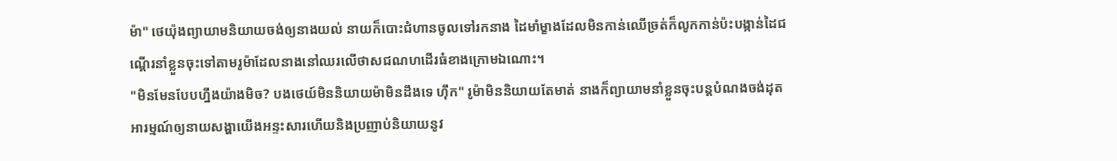ម៉ា" ថេយ៉ុងព្យាយាមនិយាយចង់ឲ្យនាងយល់ នាយក៏បោះជំហានចូលទៅរកនាង ដៃមាំម្ខាងដែលមិនកាន់ឈើច្រត់ក៏លូកកាន់ប៉ះបង្កាន់ដៃជណ្ដើរនាំខ្លួនចុះទៅតាមរូម៉ាដែលនាងនៅឈរលើថាសជណហដើរធំខាងក្រោមឯណោះ។
"មិនមែនបែបហ្នឹងយ៉ាងមិច? បងថេយ៍មិននិយាយម៉ាមិនដឹងទេ ហ៊ឹក" រូម៉ាមិននិយាយតែមាត់ នាងក៏ព្យាយាមនាំខ្លួនចុះបន្តបំណងចង់ដុតអារម្មណ៍ឲ្យនាយសង្ហាយើងអន្ទះសារហើយនិងប្រញាប់និយាយនូវ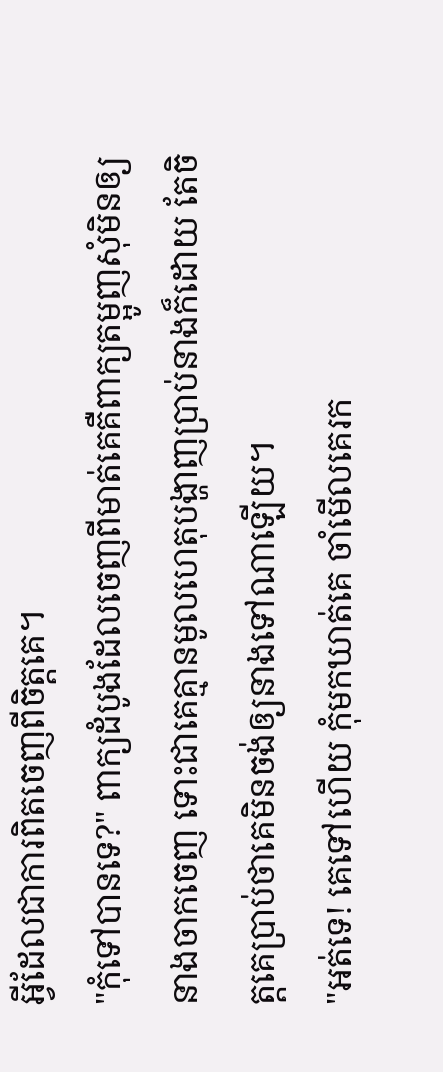អ្វីដែលជាការពិតចេញពីចិត្តគេ។
"កុំទៅបានទេ?" ពាក្យដំបូងដែលចេញពីមាត់គេគឺពាក្យតម្អូញសុំមិនឲ្យនាងចាកចេញ ទោះជាគេគ្មានមូលហេតុបង្ហាញប្រាប់នាងក៏ដោយ តែចិត្តគេប្រាប់ថាគេមិនចង់ឲ្យនាងទៅណាឡើយ។
"អត់ទេ! គេទៅហើយ កុំមកឃាត់គេ ចាំមើលគេរក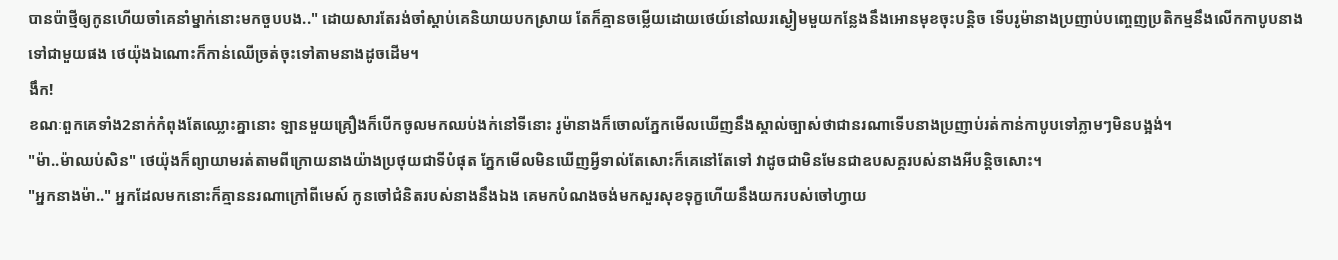បានប៉ាថ្មីឲ្យកូនហើយចាំគេនាំម្នាក់នោះមកចួបបង.." ដោយសារតែរង់ចាំស្ដាប់គេនិយាយបកស្រាយ តែក៏គ្មានចម្លើយដោយថេយ៍នៅឈរស្ងៀមមួយកន្លែងនឹងអោនមុខចុះបន្តិច ទើបរូម៉ានាងប្រញាប់បញ្ចេញប្រតិកម្មនឹងលើកកាបូបនាងទៅជាមួយផង ថេយ៉ុងឯណោះក៏កាន់ឈើច្រត់ចុះទៅតាមនាងដូចដើម។
ងឹក!
ខណៈពួកគេទាំង2នាក់កំពុងតែឈ្លោះគ្នានោះ ឡានមួយគ្រឿងក៏បើកចូលមកឈប់ងក់នៅទីនោះ រូម៉ានាងក៏ចោលភ្នែកមើលឃើញនឹងស្គាល់ច្បាស់ថាជានរណាទើបនាងប្រញាប់រត់កាន់កាបូបទៅភ្លាមៗមិនបង្អង់។
"ម៉ា..ម៉ាឈប់សិន" ថេយ៉ុងក៏ព្យាយាមរត់តាមពីក្រោយនាងយ៉ាងប្រថុយជាទីបំផុត ភ្នែកមើលមិនឃើញអ្វីទាល់តែសោះក៏គេនៅតែទៅ វាដូចជាមិនមែនជាឧបសគ្គរបស់នាងអីបន្តិចសោះ។
"អ្នកនាងម៉ា.." អ្នកដែលមកនោះក៏គ្មាននរណាក្រៅពីមេស៍ កូនចៅជំនិតរបស់នាងនឹងឯង គេមកបំណងចង់មកសួរសុខទុក្ខហើយនឹងយករបស់ចៅហ្វាយ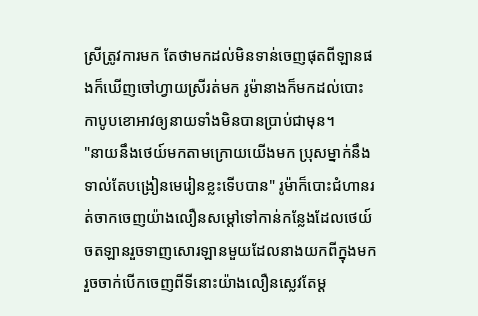ស្រីត្រូវការមក តែថាមកដល់មិនទាន់ចេញផុតពីឡានផងក៏ឃើញចៅហ្វាយស្រីរត់មក រូម៉ានាងក៏មកដល់បោះកាបូបខោអាវឲ្យនាយទាំងមិនបានប្រាប់ជាមុន។
"នាយនឹងថេយ៍មកតាមក្រោយយើងមក ប្រុសម្នាក់នឹងទាល់តែបង្រៀនមេរៀនខ្លះទើបបាន" រូម៉ាក៏បោះជំហានរត់ចាកចេញយ៉ាងលឿនសម្ដៅទៅកាន់កន្លែងដែលថេយ៍ចតឡានរួចទាញសោរឡានមួយដែលនាងយកពីក្នុងមករួចចាក់បើកចេញពីទីនោះយ៉ាងលឿនស្លេវតែម្ដ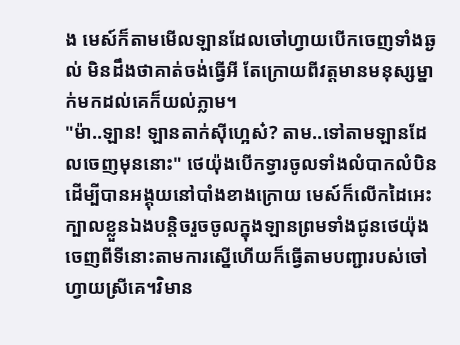ង មេស៍ក៏តាមមើលឡានដែលចៅហ្វាយបើកចេញទាំងឆ្ងល់ មិនដឹងថាគាត់ចង់ធ្វើអី តែក្រោយពីវត្តមានមនុស្សម្នាក់មកដល់គេក៏យល់ភ្លាម។
"ម៉ា..ឡាន! ឡានតាក់សុីហ្អេស៎? តាម..ទៅតាមឡានដែលចេញមុននោះ" ថេយ៉ុងបើកទ្វារចូលទាំងលំបាកលំបិនដើម្បីបានអង្គុយនៅបាំងខាងក្រោយ មេស៍ក៏លើកដៃអេះក្បាលខ្លួនឯងបន្តិចរួចចូលក្នុងឡានព្រមទាំងជូនថេយ៉ុងចេញពីទីនោះតាមការស្នើហើយក៏ធ្វើតាមបញ្ជារបស់ចៅហ្វាយស្រីគេ។វិមាន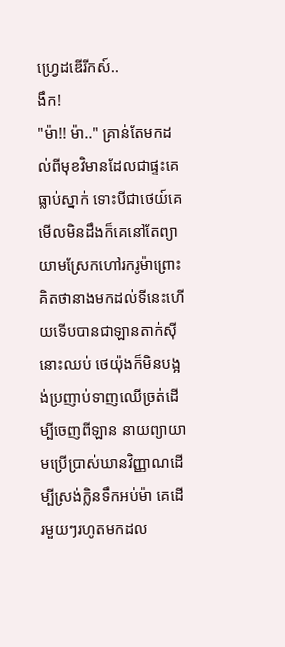ហ្វ្រេដឌើរីកស៍..
ងឹក!
"ម៉ា!! ម៉ា.." គ្រាន់តែមកដល់ពីមុខវិមានដែលជាផ្ទះគេធ្លាប់ស្នាក់ ទោះបីជាថេយ៍គេមើលមិនដឹងក៏គេនៅតែព្យាយាមស្រែកហៅរករូម៉ាព្រោះគិតថានាងមកដល់ទីនេះហើយទើបបានជាឡានតាក់សុីនោះឈប់ ថេយ៉ុងក៏មិនបង្អង់ប្រញាប់ទាញឈើច្រត់ដើម្បីចេញពីឡាន នាយព្យាយាមប្រើប្រាស់ឃានវិញ្ញាណដើម្បីស្រង់ក្លិនទឹកអប់ម៉ា គេដើរមួយៗរហូតមកដល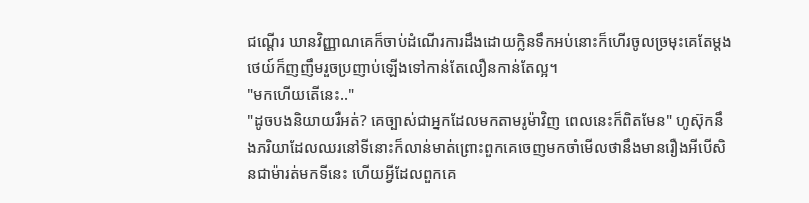ជណ្ដើរ ឃានវិញ្ញាណគេក៏ចាប់ដំណើរការដឹងដោយក្លិនទឹកអប់នោះក៏ហើរចូលច្រមុះគេតែម្ដង ថេយ៍ក៏ញញឹមរួចប្រញាប់ឡើងទៅកាន់តែលឿនកាន់តែល្អ។
"មកហើយតើនេះ.."
"ដូចបងនិយាយរឺអត់? គេច្បាស់ជាអ្នកដែលមកតាមរូម៉ាវិញ ពេលនេះក៏ពិតមែន" ហូស៊ុកនឹងភរិយាដែលឈរនៅទីនោះក៏លាន់មាត់ព្រោះពួកគេចេញមកចាំមើលថានឹងមានរឿងអីបើសិនជាម៉ារត់មកទីនេះ ហើយអ្វីដែលពួកគេ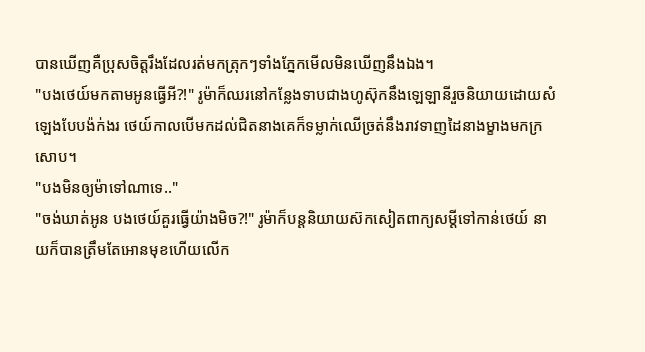បានឃើញគឺប្រុសចិត្តរឹងដែលរត់មកត្រុកៗទាំងភ្នែកមើលមិនឃើញនឹងឯង។
"បងថេយ៍មកតាមអូនធ្វើអី?!" រូម៉ាក៏ឈរនៅកន្លែងទាបជាងហូស៊ុកនឹងឡេឡានីរួចនិយាយដោយសំឡេងបែបង៉ក់ងរ ថេយ៍កាលបើមកដល់ជិតនាងគេក៏ទម្លាក់ឈើច្រត់នឹងរាវទាញដៃនាងម្ខាងមកក្រសោប។
"បងមិនឲ្យម៉ាទៅណាទេ.."
"ចង់ឃាត់អូន បងថេយ៍គួរធ្វើយ៉ាងមិច?!" រូម៉ាក៏បន្តនិយាយស៊កសៀតពាក្យសម្ដីទៅកាន់ថេយ៍ នាយក៏បានត្រឹមតែអោនមុខហើយលើក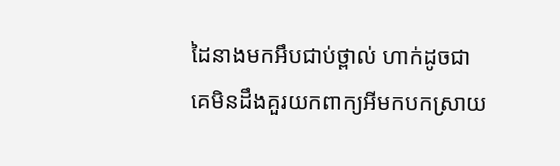ដៃនាងមកអឹបជាប់ថ្ពាល់ ហាក់ដូចជាគេមិនដឹងគួរយកពាក្យអីមកបកស្រាយ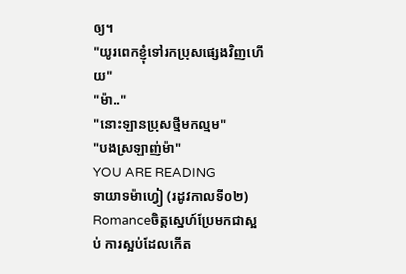ឲ្យ។
"យូរពេកខ្ញុំទៅរកប្រុសផ្សេងវិញហើយ"
"ម៉ា.."
"នោះឡានប្រុសថ្មីមកល្មម"
"បងស្រឡាញ់ម៉ា"
YOU ARE READING
ទាយាទម៉ាហ្វៀ (រដូវកាលទី០២)
Romanceចិត្តស្នេហ៍ប្រែមកជាស្អប់ ការស្អប់ដែលកើត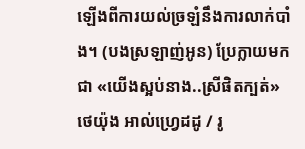ឡើងពីការយល់ច្រឡំនឹងការលាក់បាំង។ (បងស្រឡាញ់អូន) ប្រែក្លាយមកជា «យើងស្អប់នាង..ស្រីផិតក្បត់» ថេយ៉ុង អាល់ហ្វ្រេដដូ / រូ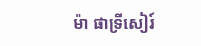ម៉ា ផាទ្រីសៀរ៍